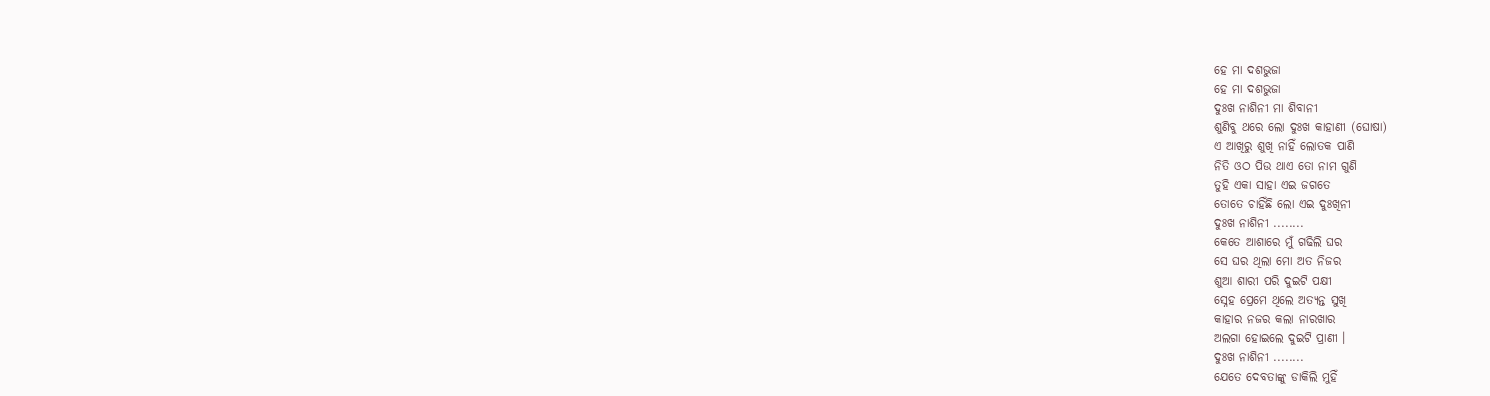ହେ ମା ଦଶଭୁଜା
ହେ ମା ଦଶଭୁଜା
ଦୁଃଖ ନାଶିନୀ ମା ଶିବାନୀ
ଶୁଣିବୁ ଥରେ ଲୋ ଦୁଃଖ କାହାଣୀ (ଘୋଷା)
ଏ ଆଖିରୁ ଶୁଖି ନାହିଁ ଲୋତକ ପାଣି
ନିତି ଓଠ ପିଉ ଥାଏ ତୋ ନାମ ଗୁଣି
ତୁହି ଏକା ସାହା ଏଇ ଜଗତେ
ତୋତେ ଚାହିଁଛି ଲୋ ଏଇ ଦୁଃଖିନୀ
ଦୁଃଖ ନାଶିନୀ ........
କେତେ ଆଶାରେ ମୁଁ ଗଢିଲି ଘର
ସେ ଘର ଥିଲା ମୋ ଅତ ନିଜର
ଶୁଆ ଶାରୀ ପରି ଦୁଇଟି ପକ୍ଷୀ
ସ୍ନେହ ପ୍ରେମେ ଥିଲେ ଅତ୍ୟନ୍ତ ସୁଖି
କାହାର ନଜର କଲା ନାରଖାର
ଅଲଗା ହୋଇଲେ ଦୁଇଟି ପ୍ରାଣୀ ।
ଦୁଃଖ ନାଶିନୀ ........
ଯେତେ ଦେବତାଙ୍କୁ ଡାକିଲି ମୁହିଁ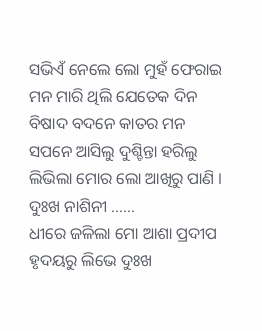ସଭିଏଁ ନେଲେ ଲୋ ମୁହଁ ଫେରାଇ
ମନ ମାରି ଥିଲି ଯେତେକ ଦିନ
ବିଷାଦ ବଦନେ କାତର ମନ
ସପନେ ଆସିଲୁ ଦୁଶ୍ଚିନ୍ତା ହରିଲୁ
ଲିଭିଲା ମୋର ଲୋ ଆଖିରୁ ପାଣି ।
ଦୁଃଖ ନାଶିନୀ ......
ଧୀରେ ଜଳିଲା ମୋ ଆଶା ପ୍ରଦୀପ
ହୃଦୟରୁ ଲିଭେ ଦୁଃଖ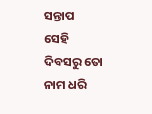ସନ୍ତାପ
ସେହି ଦିବସରୁ ତୋ ନାମ ଧରି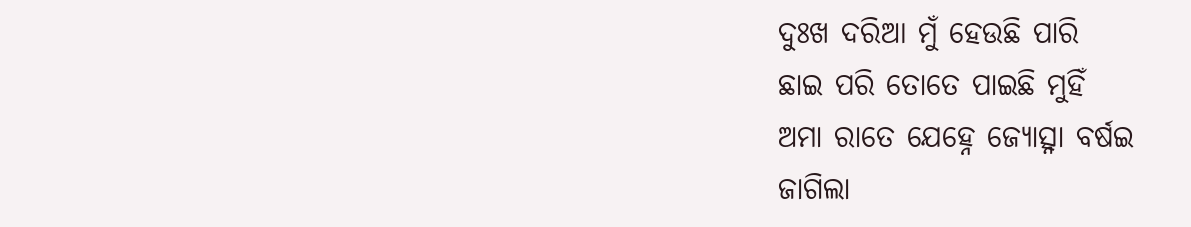ଦୁଃଖ ଦରିଆ ମୁଁ ହେଉଛି ପାରି
ଛାଇ ପରି ତୋତେ ପାଇଛି ମୁହିଁ
ଅମା ରାତେ ଯେହ୍ନେ ଜ୍ୟୋତ୍ସ୍ନା ବର୍ଷଇ
ଜାଗିଲା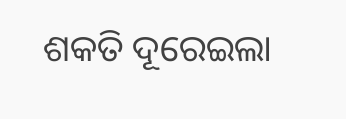ଶକତି ଦୂରେଇଲା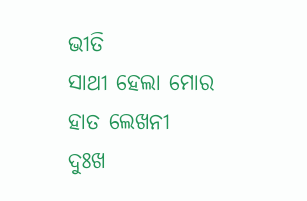ଭୀତି
ସାଥୀ ହେଲା ମୋର ହାତ ଲେଖନୀ
ଦୁଃଖ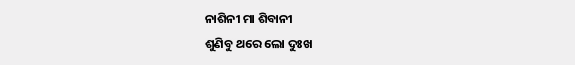ନାଶିନୀ ମା ଶିବାନୀ
ଶୁଣିବୁ ଥରେ ଲୋ ଦୁଃଖ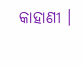କାହାଣୀ ।